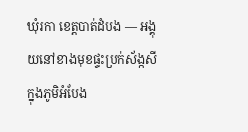ឃុំរកា ខេត្តបាត់ដំបង — អង្គុយនៅខាងមុខផ្ទះប្រក់ស័ង្កសីក្នុងភូមិអំបែង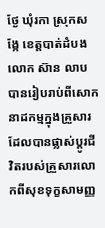ថ្ងែ ឃុំរកា ស្រុកសង្កែ ខេត្តបាត់ដំបង លោក ស៊ាន លាប បានរៀបរាប់ពីសោកនាដកម្មក្នុងគ្រួសារដែលបានផ្លាស់ប្តូរជីវិតរបស់គ្រួសារលោកពីសុខទុក្ខសាមញ្ញ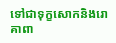ទៅជាទុក្ខសោកនិងរោគាពា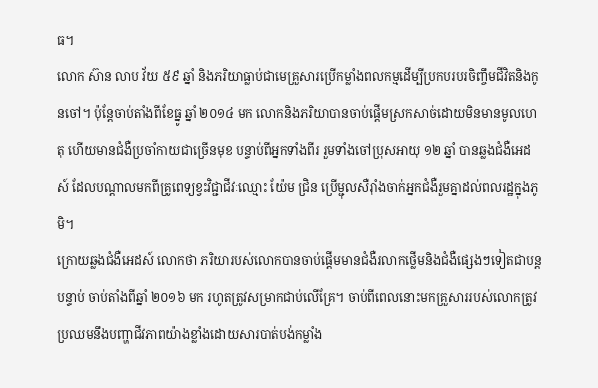ធ។
លោក ស៊ាន លាប វ័យ ៥៩ ឆ្នាំ និងភរិយាធ្លាប់ជាមេគ្រួសារប្រើកម្លាំងពលកម្មដើម្បីប្រកបរបរចិញ្ចឹមជីវិតនិងកូនចៅ។ ប៉ុន្តែចាប់តាំងពីខែធ្នូ ឆ្នាំ ២០១៤ មក លោកនិងភរិយាបានចាប់ផ្តើមស្រកសាច់ដោយមិនមានមូលហេតុ ហើយមានជំងឺប្រចាំកាយជាច្រើនមុខ បន្ទាប់ពីអ្នកទាំងពីរ រួមទាំងចៅប្រុសអាយុ ១២ ឆ្នាំ បានឆ្លងជំងឺអេដស៍ ដែលបណ្តាលមកពីគ្រូពេទ្យខ្វះវិជ្ជាជីវៈឈ្មោះ យ៉ែម ជ្រិន ប្រើម្ជុលសឺរ៉ាំងចាក់អ្នកជំងឺរួមគ្នាដល់ពលរដ្ឋក្នុងភូមិ។
ក្រោយឆ្លងជំងឺអេដស៍ លោកថា ភរិយារបស់លោកបានចាប់ផ្តើមមានជំងឺរលាកថ្លើមនិងជំងឺផ្សេងៗទៀតជាបន្តបន្ទាប់ ចាប់តាំងពីឆ្នាំ ២០១៦ មក រហូតត្រូវសម្រាកជាប់លើគ្រែ។ ចាប់ពីពេលនោះមកគ្រួសាររបស់លោកត្រូវប្រឈមនឹងបញ្ហាជីវភាពយ៉ាងខ្លាំងដោយសារបាត់បង់កម្លាំង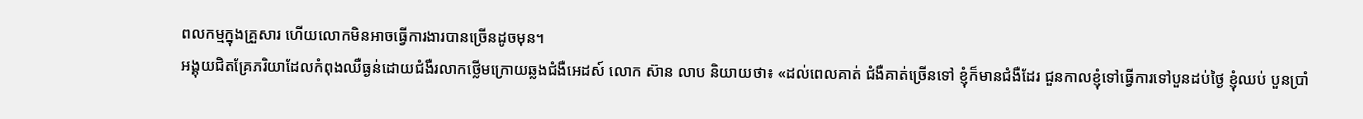ពលកម្មក្នុងគ្រួសារ ហើយលោកមិនអាចធ្វើការងារបានច្រើនដូចមុន។
អង្គុយជិតគ្រែភរិយាដែលកំពុងឈឺធ្ងន់ដោយជំងឺរលាកថ្លើមក្រោយឆ្លងជំងឺអេដស៍ លោក ស៊ាន លាប និយាយថា៖ «ដល់ពេលគាត់ ជំងឺគាត់ច្រើនទៅ ខ្ញុំក៏មានជំងឺដែរ ជួនកាលខ្ញុំទៅធ្វើការទៅបួនដប់ថ្ងៃ ខ្ញុំឈប់ បួនប្រាំ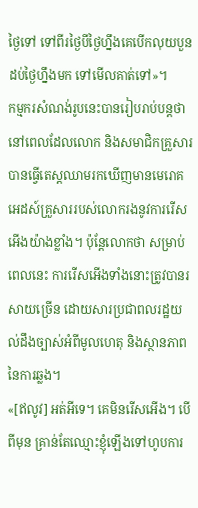ថ្ងៃទៅ ទៅពីរថ្ងៃបីថ្ងៃហ្នឹងគេបើកលុយបួនដប់ថ្ងៃហ្នឹងមក ទៅមើលគាត់ទៅ»។
កម្មករសំណង់រូបនេះបានរៀបរាប់បន្តថា នៅពេលដែលលោក និងសមាជិកគ្រួសារបានធ្វើតេស្តឈាមរកឃើញមានមេរោគអេដស៍គ្រួសាររបស់លោករងនូវការរើសអើងយ៉ាងខ្លាំង។ ប៉ុន្តែលោកថា សម្រាប់ពេលនេះ ការរើសអើងទាំងនោះត្រូវបានរសាយច្រើន ដោយសារប្រជាពលរដ្ឋយល់ដឹងច្បាស់អំពីមូលហេតុ និងស្ថានភាពនៃការឆ្លង។
«[ឥលូវ] អត់អីទេ។ គេមិនរើសអើង។ បើពីមុន គ្រាន់តែឈ្មោះខ្ញុំឡើងទៅហូបការ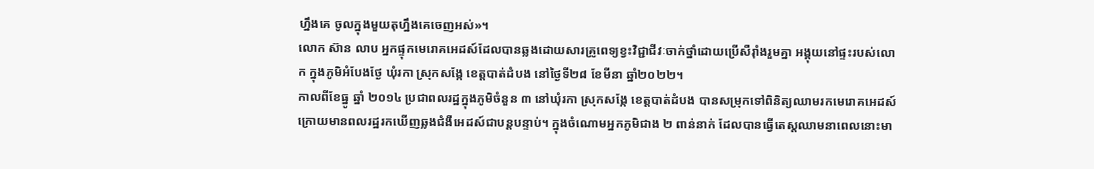ហ្នឹងគេ ចូលក្នុងមួយតុហ្នឹងគេចេញអស់»។
លោក ស៊ាន លាប អ្នកផ្ទុកមេរោគអេដស៍ដែលបានឆ្លងដោយសារគ្រូពេទ្យខ្វះវិជ្ជាជីវៈចាក់ថ្នាំដោយប្រើសឺរ៉ាំងរួមគ្នា អង្គុយនៅផ្ទះរបស់លោក ក្នុងភូមិអំបែងថ្ងែ ឃុំរកា ស្រុកសង្កែ ខេត្តបាត់ដំបង នៅថ្ងៃទី២៨ ខែមីនា ឆ្នាំ២០២២។
កាលពីខែធ្នូ ឆ្នាំ ២០១៤ ប្រជាពលរដ្ឋក្នុងភូមិចំនួន ៣ នៅឃុំរកា ស្រុកសង្កែ ខេត្តបាត់ដំបង បានសម្រុកទៅពិនិត្យឈាមរកមេរោគអេដស៍ ក្រោយមានពលរដ្ឋរកឃើញឆ្លងជំងឺអេដស៍ជាបន្តបន្ទាប់។ ក្នុងចំណោមអ្នកភូមិជាង ២ ពាន់នាក់ ដែលបានធ្វើតេស្តឈាមនាពេលនោះមា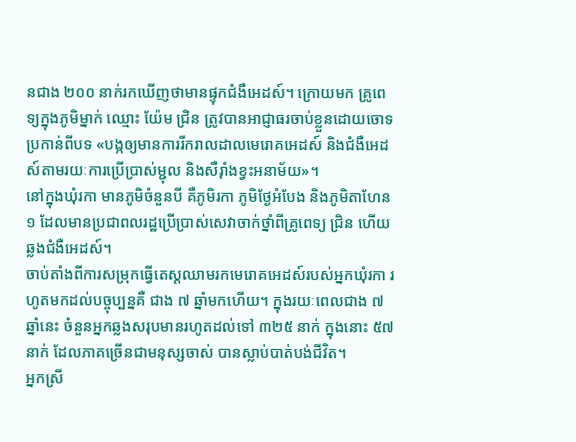នជាង ២០០ នាក់រកឃើញថាមានផ្ទុកជំងឺអេដស៍។ ក្រោយមក គ្រូពេទ្យក្នុងភូមិម្នាក់ ឈ្មោះ យ៉ែម ជ្រិន ត្រូវបានអាជ្ញាធរចាប់ខ្លួនដោយចោទប្រកាន់ពីបទ «បង្កឲ្យមានការរីករាលដាលមេរោគអេដស៍ និងជំងឺអេដស៍តាមរយៈការប្រើប្រាស់ម្ជុល និងសឺរ៉ាំងខ្វះអនាម័យ»។
នៅក្នុងឃុំរកា មានភូមិចំនួនបី គឺភូមិរកា ភូមិថ្ងែអំបែង និងភូមិតាហែន ១ ដែលមានប្រជាពលរដ្ឋប្រើប្រាស់សេវាចាក់ថ្នាំពីគ្រូពេទ្យ ជ្រិន ហើយឆ្លងជំងឺអេដស៍។
ចាប់តាំងពីការសម្រុកធ្វើតេស្តឈាមរកមេរោគអេដស៍របស់អ្នកឃុំរកា រហូតមកដល់បច្ចុប្បន្នគឺ ជាង ៧ ឆ្នាំមកហើយ។ ក្នុងរយៈពេលជាង ៧ ឆ្នាំនេះ ចំនួនអ្នកឆ្លងសរុបមានរហូតដល់ទៅ ៣២៥ នាក់ ក្នុងនោះ ៥៧ នាក់ ដែលភាគច្រើនជាមនុស្សចាស់ បានស្លាប់បាត់បង់ជីវិត។
អ្នកស្រី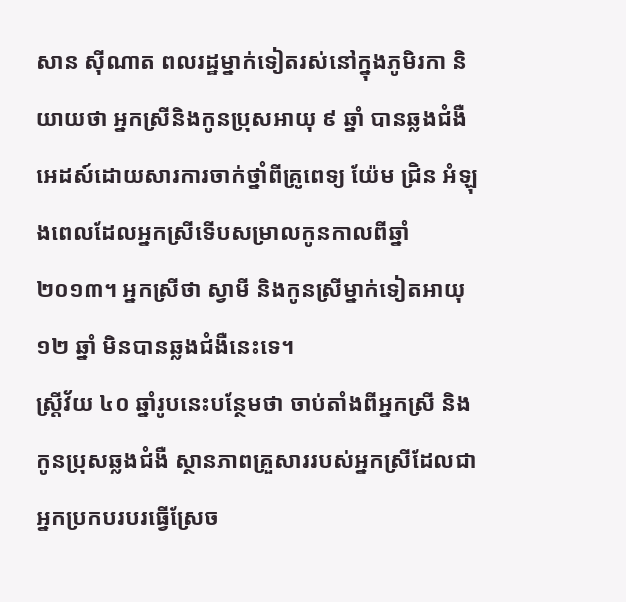សាន ស៊ីណាត ពលរដ្ឋម្នាក់ទៀតរស់នៅក្នុងភូមិរកា និយាយថា អ្នកស្រីនិងកូនប្រុសអាយុ ៩ ឆ្នាំ បានឆ្លងជំងឺអេដស៍ដោយសារការចាក់ថ្នាំពីគ្រូពេទ្យ យ៉ែម ជ្រិន អំឡុងពេលដែលអ្នកស្រីទើបសម្រាលកូនកាលពីឆ្នាំ ២០១៣។ អ្នកស្រីថា ស្វាមី និងកូនស្រីម្នាក់ទៀតអាយុ ១២ ឆ្នាំ មិនបានឆ្លងជំងឺនេះទេ។
ស្រ្តីវ័យ ៤០ ឆ្នាំរូបនេះបន្ថែមថា ចាប់តាំងពីអ្នកស្រី និងកូនប្រុសឆ្លងជំងឺ ស្ថានភាពគ្រួសាររបស់អ្នកស្រីដែលជាអ្នកប្រកបរបរធ្វើស្រែច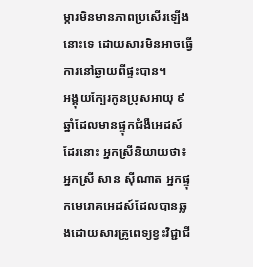ម្ការមិនមានភាពប្រសើរឡើងនោះទេ ដោយសារមិនអាចធ្វើការនៅឆ្ងាយពីផ្ទះបាន។
អង្គុយក្បែរកូនប្រុសអាយុ ៩ ឆ្នាំដែលមានផ្ទុកជំងឺអេដស៍ដែរនោះ អ្នកស្រីនិយាយថា៖
អ្នកស្រី សាន ស៊ីណាត អ្នកផ្ទុកមេរោគអេដស៍ដែលបានឆ្លងដោយសារគ្រូពេទ្យខ្វះវិជ្ជាជី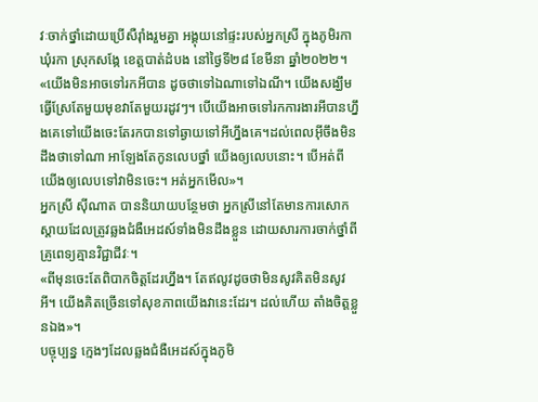វៈចាក់ថ្នាំដោយប្រើសឺរ៉ាំងរួមគ្នា អង្គុយនៅផ្ទះរបស់អ្នកស្រី ក្នុងភូមិរកា ឃុំរកា ស្រុកសង្កែ ខេត្តបាត់ដំបង នៅថ្ងៃទី២៨ ខែមីនា ឆ្នាំ២០២២។
«យើងមិនអាចទៅរកអីបាន ដូចថាទៅឯណាទៅឯណី។ យើងសង្ឃឹមធ្វើស្រែតែមួយមុខវាតែមួយរដូវៗ។ បើយើងអាចទៅរកការងារអីបានហ្នឹងគេទៅយើងចេះតែរកបានទៅឆ្ងាយទៅអីហ្នឹងគេ។ដល់ពេលអ៊ីចឹងមិនដឹងថាទៅណា អាឡែងតែកូនលេបថ្នាំ យើងឲ្យលេបនោះ។ បើអត់ពីយើងឲ្យលេបទៅវាមិនចេះ។ អត់អ្នកមើល»។
អ្នកស្រី ស៊ីណាត បាននិយាយបន្ថែមថា អ្នកស្រីនៅតែមានការសោកស្តាយដែលត្រូវឆ្លងជំងឺអេដស៍ទាំងមិនដឹងខ្លួន ដោយសារការចាក់ថ្នាំពីគ្រូពេទ្យគ្មានវិជ្ជាជីវៈ។
«ពីមុនចេះតែពិបាកចិត្តដែរហ្នឹង។ តែឥលូវដូចថាមិនសូវគិតមិនសូវអី។ យើងគិតច្រើនទៅសុខភាពយើងវានេះដែរ។ ដល់ហើយ តាំងចិត្តខ្លួនឯង»។
បច្ចុប្បន្ន ក្មេងៗដែលឆ្លងជំងឺអេដស៍ក្នុងភូមិ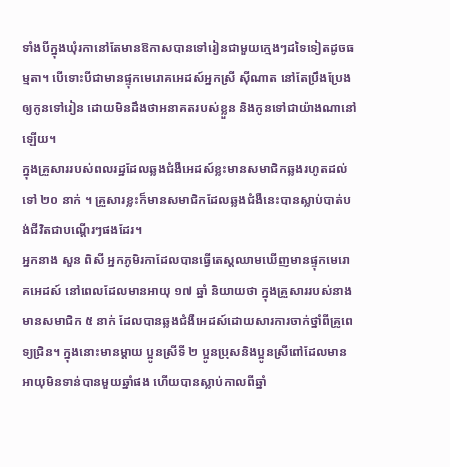ទាំងបីក្នុងឃុំរកានៅតែមានឱកាសបានទៅរៀនជាមួយក្មេងៗដទៃទៀតដូចធម្មតា។ បើទោះបីជាមានផ្ទុកមេរោគអេដស៍អ្នកស្រី ស៊ីណាត នៅតែប្រឹងប្រែងឲ្យកូនទៅរៀន ដោយមិនដឹងថាអនាគតរបស់ខ្លួន និងកូនទៅជាយ៉ាងណានៅឡើយ។
ក្នុងគ្រួសាររបស់ពលរដ្ឋដែលឆ្លងជំងឺអេដស៍ខ្លះមានសមាជិកឆ្លងរហូតដល់ទៅ ២០ នាក់ ។ គ្រួសារខ្លះក៏មានសមាជិកដែលឆ្លងជំងឺនេះបានស្លាប់បាត់បង់ជីវិតជាបណ្តើរៗផងដែរ។
អ្នកនាង សួន ពិសី អ្នកភូមិរកាដែលបានធ្វើតេស្តឈាមឃើញមានផ្ទុកមេរោគអេដស៍ នៅពេលដែលមានអាយុ ១៧ ឆ្នាំ និយាយថា ក្នុងគ្រួសាររបស់នាងមានសមាជិក ៥ នាក់ ដែលបានឆ្លងជំងឺអេដស៍ដោយសារការចាក់ថ្នាំពីគ្រូពេទ្យជ្រិន។ ក្នុងនោះមានម្តាយ ប្អូនស្រីទី ២ ប្អូនប្រុសនិងប្អូនស្រីពៅដែលមានអាយុមិនទាន់បានមួយឆ្នាំផង ហើយបានស្លាប់កាលពីឆ្នាំ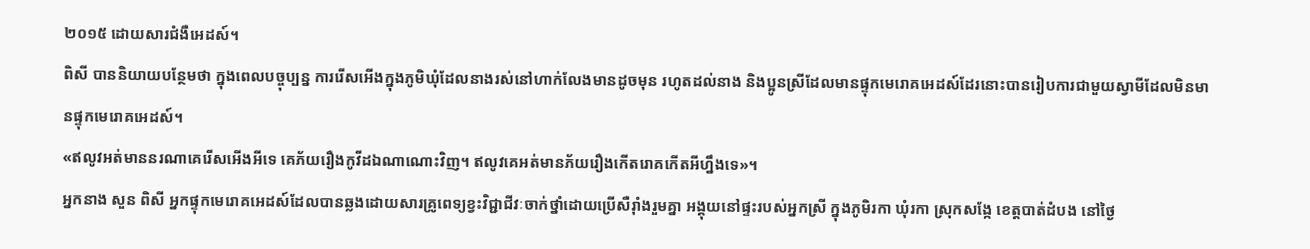២០១៥ ដោយសារជំងឺអេដស៍។
ពិសី បាននិយាយបន្ថែមថា ក្នុងពេលបច្ចុប្បន្ន ការរើសអើងក្នុងភូមិឃុំដែលនាងរស់នៅហាក់លែងមានដូចមុន រហូតដល់នាង និងប្អូនស្រីដែលមានផ្ទុកមេរោគអេដស៍ដែរនោះបានរៀបការជាមួយស្វាមីដែលមិនមានផ្ទុកមេរោគអេដស៍។
«ឥលូវអត់មាននរណាគេរើសអើងអីទេ គេភ័យរឿងកូវីដឯណាណោះវិញ។ ឥលូវគេអត់មានភ័យរឿងកើតរោគកើតអីហ្នឹងទេ»។
អ្នកនាង សួន ពិសី អ្នកផ្ទុកមេរោគអេដស៍ដែលបានឆ្លងដោយសារគ្រូពេទ្យខ្វះវិជ្ជាជីវៈចាក់ថ្នាំដោយប្រើសឺរ៉ាំងរួមគ្នា អង្គុយនៅផ្ទះរបស់អ្នកស្រី ក្នុងភូមិរកា ឃុំរកា ស្រុកសង្កែ ខេត្តបាត់ដំបង នៅថ្ងៃ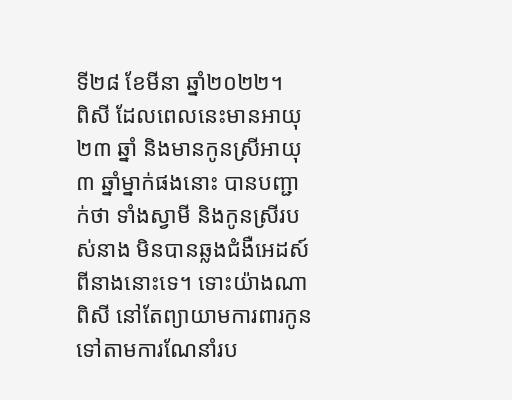ទី២៨ ខែមីនា ឆ្នាំ២០២២។
ពិសី ដែលពេលនេះមានអាយុ ២៣ ឆ្នាំ និងមានកូនស្រីអាយុ ៣ ឆ្នាំម្នាក់ផងនោះ បានបញ្ជាក់ថា ទាំងស្វាមី និងកូនស្រីរបស់នាង មិនបានឆ្លងជំងឺអេដស៍ពីនាងនោះទេ។ ទោះយ៉ាងណា ពិសី នៅតែព្យាយាមការពារកូនទៅតាមការណែនាំរប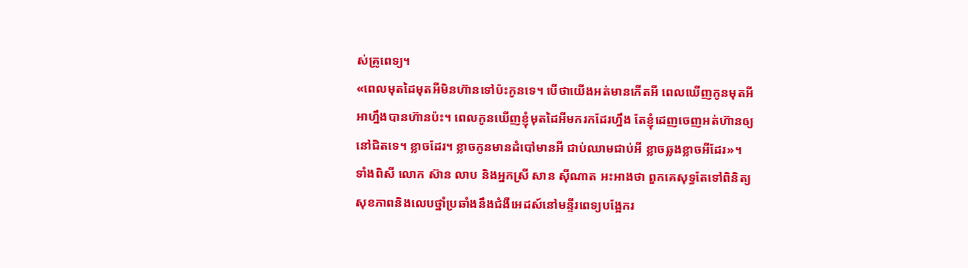ស់គ្រូពេទ្យ។
«ពេលមុតដៃមុតអីមិនហ៊ានទៅប៉ះកូនទេ។ បើថាយើងអត់មានកើតអី ពេលឃើញកូនមុតអីអាហ្នឹងបានហ៊ានប៉ះ។ ពេលកូនឃើញខ្ញុំមុតដៃអីមករកដែរហ្នឹង តែខ្ញុំដេញចេញអត់ហ៊ានឲ្យនៅជិតទេ។ ខ្លាចដែរ។ ខ្លាចកូនមានដំបៅមានអី ជាប់ឈាមជាប់អី ខ្លាចឆ្លងខ្លាចអីដែរ»។
ទាំងពិសី លោក ស៊ាន លាប និងអ្នកស្រី សាន ស៊ីណាត អះអាងថា ពួកគេសុទ្ធតែទៅពិនិត្យសុខភាពនិងលេបថ្នាំប្រឆាំងនឹងជំងឺអេដស៍នៅមន្ទីរពេទ្យបង្អែករ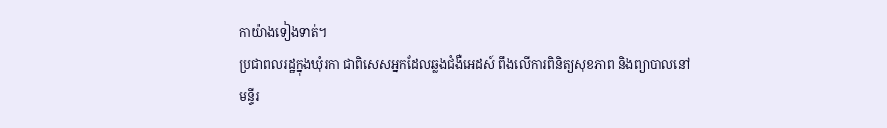កាយ៉ាងទៀងទាត់។
ប្រជាពលរដ្ឋក្នុងឃុំរកា ជាពិសេសអ្នកដែលឆ្លងជំងឺអេដស៍ ពឹងលើការពិនិត្យសុខភាព និងព្យាបាលនៅមន្ទីរ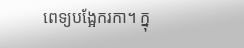ពេទ្យបង្អែករកា។ ក្នុ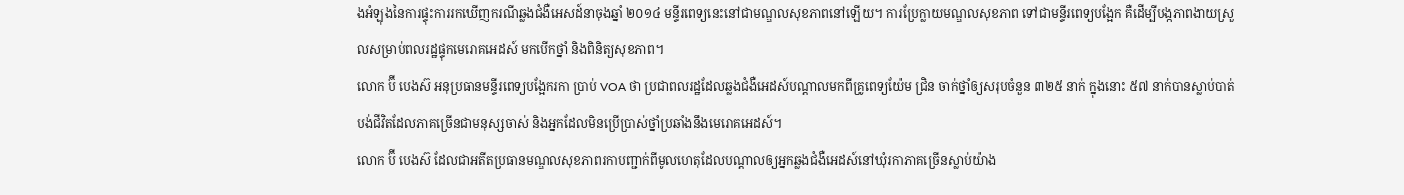ងអំឡុងនៃការផ្ទុះការរកឃើញករណីឆ្លងជំងឺអេសដ៍នាចុងឆ្នាំ ២០១៤ មន្ទីរពេទ្យនេះនៅជាមណ្ឌលសុខភាពនៅឡើយ។ ការប្រែក្លាយមណ្ឌលសុខភាព ទៅជាមន្ទីរពេទ្យបង្អែក គឺដើម្បីបង្កភាពងាយស្រួលសម្រាប់ពលរដ្ឋផ្ទុកមេរោគអេដស៍ មកបើកថ្នាំ និងពិនិត្យសុខភាព។
លោក ប៊ី បេងស៊ អនុប្រធានមន្ទីរពេទ្យបង្អែករកា ប្រាប់ VOA ថា ប្រជាពលរដ្ឋដែលឆ្លងជំងឺអេដស៍បណ្តាលមកពីគ្រូពេទ្យយ៉ែម ជ្រិន ចាក់ថ្នាំឲ្យសរុបចំនួន ៣២៥ នាក់ ក្នុងនោះ ៥៧ នាក់បានស្លាប់បាត់បង់ជីវិតដែលភាគច្រើនជាមនុស្សចាស់ និងអ្នកដែលមិនប្រើប្រាស់ថ្នាំប្រឆាំងនឹងមេរោគអេដស៍។
លោក ប៊ី បេងស៊ ដែលជាអតីតប្រធានមណ្ឌលសុខភាពរកាបញ្ជាក់ពីមូលហេតុដែលបណ្តាលឲ្យអ្នកឆ្លងជំងឺអេដស៍នៅឃុំរកាភាគច្រើនស្លាប់យ៉ាង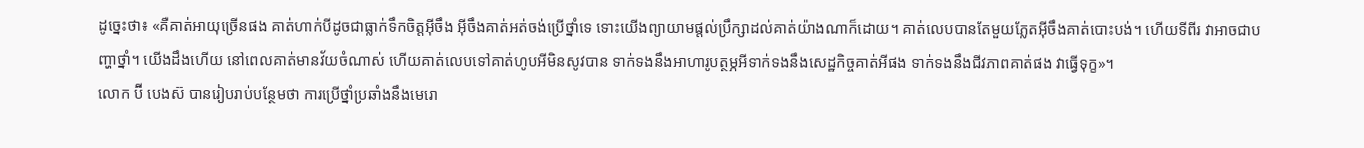ដូច្នេះថា៖ «គឺគាត់អាយុច្រើនផង គាត់ហាក់បីដូចជាធ្លាក់ទឹកចិត្តអ៊ីចឹង អ៊ីចឹងគាត់អត់ចង់ប្រើថ្នាំទេ ទោះយើងព្យាយាមផ្តល់ប្រឹក្សាដល់គាត់យ៉ាងណាក៏ដោយ។ គាត់លេបបានតែមួយភ្លែតអ៊ីចឹងគាត់បោះបង់។ ហើយទីពីរ វាអាចជាបញ្ហាថ្នាំ។ យើងដឹងហើយ នៅពេលគាត់មានវ័យចំណាស់ ហើយគាត់លេបទៅគាត់ហូបអីមិនសូវបាន ទាក់ទងនឹងអាហារូបត្ថម្ភអីទាក់ទងនឹងសេដ្ឋកិច្ចគាត់អីផង ទាក់ទងនឹងជីវភាពគាត់ផង វាធ្វើទុក្ខ»។
លោក ប៊ី បេងស៊ បានរៀបរាប់បន្ថែមថា ការប្រើថ្នាំប្រឆាំងនឹងមេរោ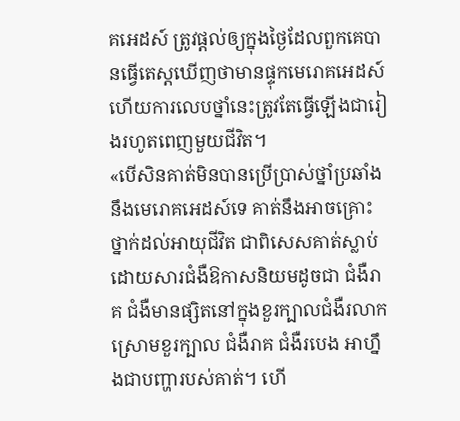គអេដស៍ ត្រូវផ្តល់ឲ្យក្នុងថ្ងៃដែលពួកគេបានធ្វើតេស្តឃើញថាមានផ្ទុកមេរោគអេដស៍ ហើយការលេបថ្នាំនេះត្រូវតែធ្វើឡើងជារៀងរហូតពេញមួយជីវិត។
«បើសិនគាត់មិនបានប្រើប្រាស់ថ្នាំប្រឆាំងនឹងមេរោគអេដស៍ទេ គាត់នឹងអាចគ្រោះថ្នាក់ដល់អាយុជីវិត ជាពិសេសគាត់ស្លាប់ដោយសារជំងឺឱកាសនិយមដូចជា ជំងឺរាគ ជំងឺមានផ្សិតនៅក្នុងខួរក្បាលជំងឺរលាកស្រោមខួរក្បាល ជំងឺរាគ ជំងឺរបេង អាហ្នឹងជាបញ្ហារបស់គាត់។ ហើ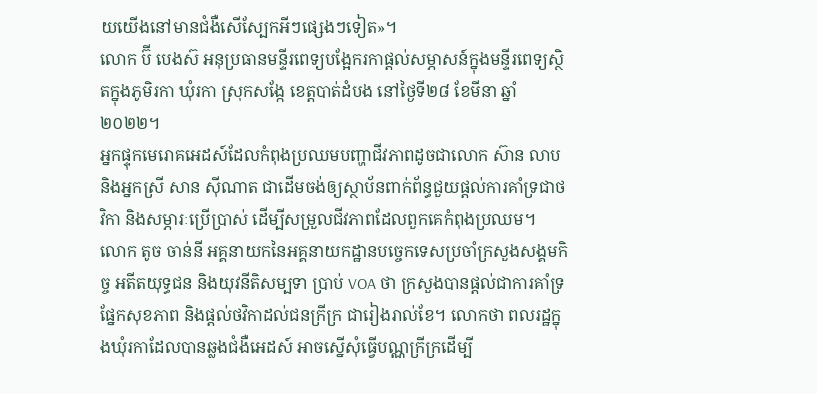យយើងនៅមានជំងឺសើស្បែកអីៗផ្សេងៗទៀត»។
លោក ប៊ី បេងស៊ អនុប្រធានមន្ទីរពេទ្យបង្អែករកាផ្តល់សម្ភាសន៍ក្នុងមន្ទីរពេទ្យស្ថិតក្នុងភូមិរកា ឃុំរកា ស្រុកសង្កែ ខេត្តបាត់ដំបង នៅថ្ងៃទី២៨ ខែមីនា ឆ្នាំ២០២២។
អ្នកផ្ទុកមេរោគអេដស៍ដែលកំពុងប្រឈមបញ្ហាជីវភាពដូចជាលោក ស៊ាន លាប និងអ្នកស្រី សាន ស៊ីណាត ជាដើមចង់ឲ្យស្ថាប័នពាក់ព័ន្ធជួយផ្តល់ការគាំទ្រជាថវិកា និងសម្ភារៈប្រើប្រាស់ ដើម្បីសម្រួលជីវភាពដែលពួកគេកំពុងប្រឈម។
លោក តូច ចាន់នី អគ្គនាយកនៃអគ្គនាយកដ្ឋានបច្ចេកទេសប្រចាំក្រសួងសង្គមកិច្ច អតីតយុទ្ធជន និងយុវនីតិសម្បទា ប្រាប់ VOA ថា ក្រសួងបានផ្តល់ជាការគាំទ្រផ្នែកសុខភាព និងផ្តល់ថវិកាដល់ជនក្រីក្រ ជារៀងរាល់ខែ។ លោកថា ពលរដ្ឋក្នុងឃុំរកាដែលបានឆ្លងជំងឺអេដស៍ អាចស្នើសុំធ្វើបណ្ណក្រីក្រដើម្បី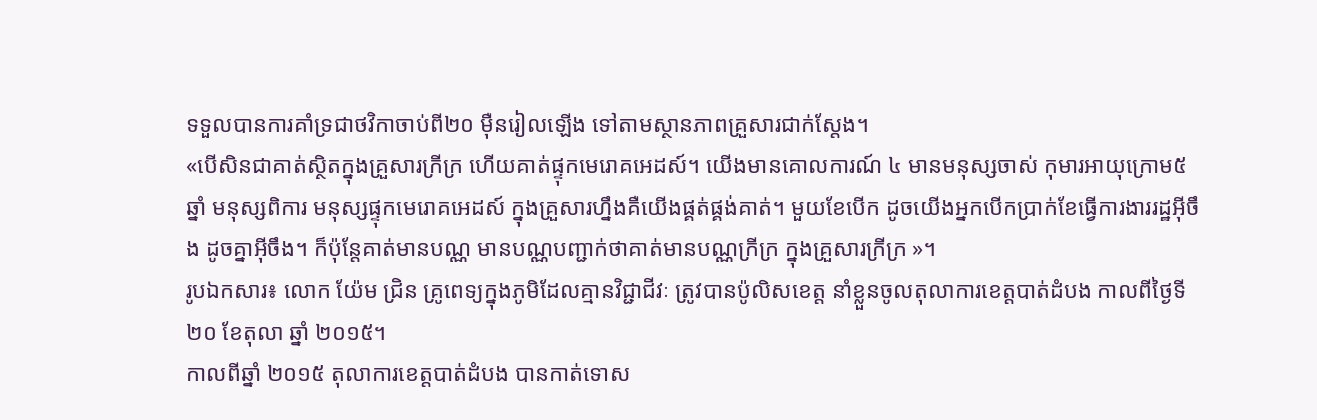ទទួលបានការគាំទ្រជាថវិកាចាប់ពី២០ ម៉ឺនរៀលឡើង ទៅតាមស្ថានភាពគ្រួសារជាក់ស្តែង។
«បើសិនជាគាត់ស្ថិតក្នុងគ្រួសារក្រីក្រ ហើយគាត់ផ្ទុកមេរោគអេដស៍។ យើងមានគោលការណ៍ ៤ មានមនុស្សចាស់ កុមារអាយុក្រោម៥ ឆ្នាំ មនុស្សពិការ មនុស្សផ្ទុកមេរោគអេដស៍ ក្នុងគ្រួសារហ្នឹងគឺយើងផ្គត់ផ្គង់គាត់។ មួយខែបើក ដូចយើងអ្នកបើកប្រាក់ខែធ្វើការងាររដ្ឋអ៊ីចឹង ដូចគ្នាអ៊ីចឹង។ ក៏ប៉ុន្តែគាត់មានបណ្ណ មានបណ្ណបញ្ជាក់ថាគាត់មានបណ្ណក្រីក្រ ក្នុងគ្រួសារក្រីក្រ »។
រូបឯកសារ៖ លោក យ៉ែម ជ្រិន គ្រូពេទ្យក្នុងភូមិដែលគ្មានវិជ្ជាជីវៈ ត្រូវបានប៉ូលិសខេត្ត នាំខ្លួនចូលតុលាការខេត្តបាត់ដំបង កាលពីថ្ងៃទី ២០ ខែតុលា ឆ្នាំ ២០១៥។
កាលពីឆ្នាំ ២០១៥ តុលាការខេត្តបាត់ដំបង បានកាត់ទោស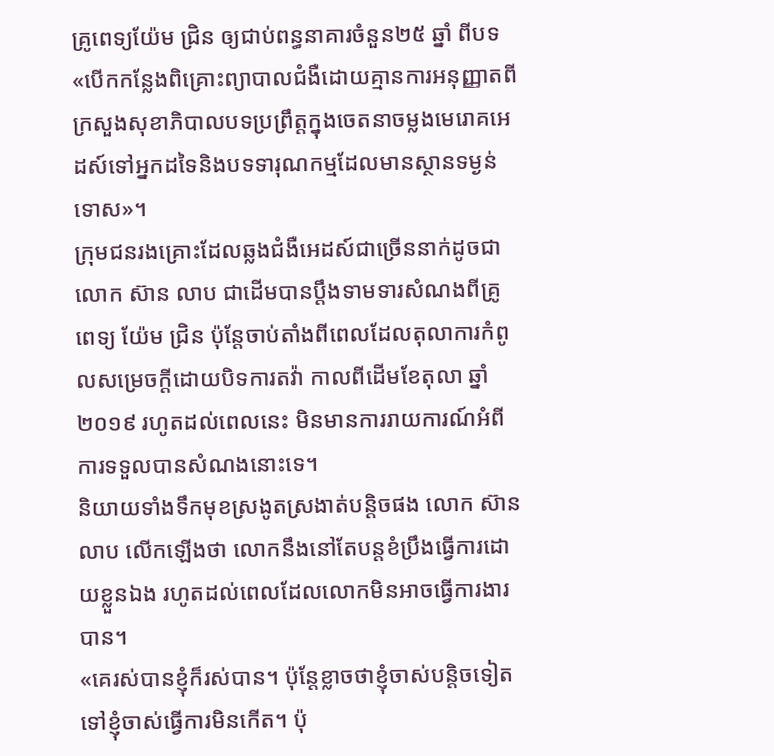គ្រូពេទ្យយ៉ែម ជ្រិន ឲ្យជាប់ពន្ធនាគារចំនួន២៥ ឆ្នាំ ពីបទ «បើកកន្លែងពិគ្រោះព្យាបាលជំងឺដោយគ្មានការអនុញ្ញាតពីក្រសួងសុខាភិបាលបទប្រព្រឹត្តក្នុងចេតនាចម្លងមេរោគអេដស៍ទៅអ្នកដទៃនិងបទទារុណកម្មដែលមានស្ថានទម្ងន់ទោស»។
ក្រុមជនរងគ្រោះដែលឆ្លងជំងឺអេដស៍ជាច្រើននាក់ដូចជាលោក ស៊ាន លាប ជាដើមបានប្តឹងទាមទារសំណងពីគ្រូពេទ្យ យ៉ែម ជ្រិន ប៉ុន្តែចាប់តាំងពីពេលដែលតុលាការកំពូលសម្រេចក្តីដោយបិទការតវ៉ា កាលពីដើមខែតុលា ឆ្នាំ ២០១៩ រហូតដល់ពេលនេះ មិនមានការរាយការណ៍អំពីការទទួលបានសំណងនោះទេ។
និយាយទាំងទឹកមុខស្រងូតស្រងាត់បន្តិចផង លោក ស៊ាន លាប លើកឡើងថា លោកនឹងនៅតែបន្តខំប្រឹងធ្វើការដោយខ្លួនឯង រហូតដល់ពេលដែលលោកមិនអាចធ្វើការងារបាន។
«គេរស់បានខ្ញុំក៏រស់បាន។ ប៉ុន្តែខ្លាចថាខ្ញុំចាស់បន្តិចទៀតទៅខ្ញុំចាស់ធ្វើការមិនកើត។ ប៉ុ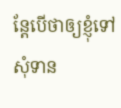ន្តែបើថាឲ្យខ្ញុំទៅសុំទាន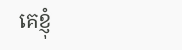គេខ្ញុំ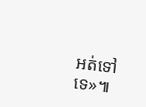អត់ទៅទេ»៕